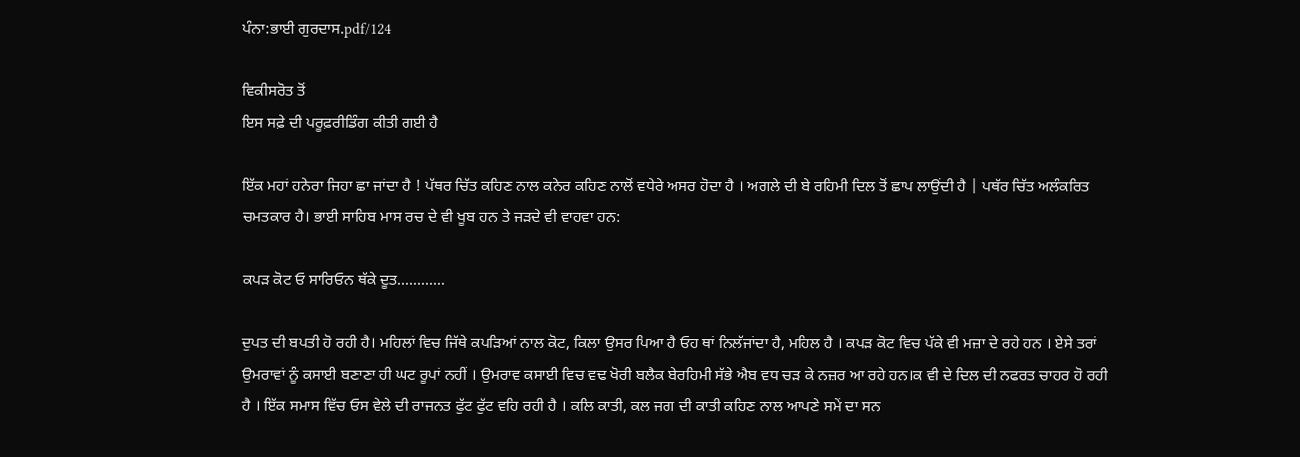ਪੰਨਾ:ਭਾਈ ਗੁਰਦਾਸ.pdf/124

ਵਿਕੀਸਰੋਤ ਤੋਂ
ਇਸ ਸਫ਼ੇ ਦੀ ਪਰੂਫ਼ਰੀਡਿੰਗ ਕੀਤੀ ਗਈ ਹੈ

ਇੱਕ ਮਹਾਂ ਹਨੇਰਾ ਜਿਹਾ ਛਾ ਜਾਂਦਾ ਹੈ ! ਪੱਥਰ ਚਿੱਤ ਕਹਿਣ ਨਾਲ ਕਨੇਰ ਕਹਿਣ ਨਾਲੋਂ ਵਧੇਰੇ ਅਸਰ ਹੋਦਾ ਹੈ । ਅਗਲੇ ਦੀ ਬੇ ਰਹਿਮੀ ਦਿਲ ਤੋਂ ਛਾਪ ਲਾਉਂਦੀ ਹੈ | ਪਥੱਰ ਚਿੱਤ ਅਲੰਕਰਿਤ ਚਮਤਕਾਰ ਹੈ। ਭਾਈ ਸਾਹਿਬ ਮਾਸ ਰਚ ਦੇ ਵੀ ਖੂਬ ਹਨ ਤੇ ਜੜਦੇ ਵੀ ਵਾਹਵਾ ਹਨ:

ਕਪੜ ਕੋਟ ਓ ਸਾਰਿਓਨ ਥੱਕੇ ਦੂਤ............

ਦੁਪਤ ਦੀ ਬਪਤੀ ਹੋ ਰਹੀ ਹੈ। ਮਹਿਲਾਂ ਵਿਚ ਜਿੱਥੇ ਕਪੜਿਆਂ ਨਾਲ ਕੋਟ, ਕਿਲਾ ਉਸਰ ਪਿਆ ਹੈ ਓਹ ਥਾਂ ਨਿਲੱਜਾਂਦਾ ਹੈ, ਮਹਿਲ ਹੈ । ਕਪੜ ਕੋਟ ਵਿਚ ਪੱਕੇ ਵੀ ਮਜ਼ਾ ਦੇ ਰਹੇ ਹਨ । ਏਸੇ ਤਰਾਂ ਉਮਰਾਵਾਂ ਨੂੰ ਕਸਾਈ ਬਣਾਣਾ ਹੀ ਘਟ ਰੂਪਾਂ ਨਹੀਂ । ਉਮਰਾਵ ਕਸਾਈ ਵਿਚ ਵਢ ਖੋਰੀ ਬਲੈਕ ਬੇਰਹਿਮੀ ਸੱਭੇ ਐਬ ਵਧ ਚੜ ਕੇ ਨਜ਼ਰ ਆ ਰਹੇ ਹਨ।ਕ ਵੀ ਦੇ ਦਿਲ ਦੀ ਨਫਰਤ ਚਾਹਰ ਹੋ ਰਹੀ ਹੈ । ਇੱਕ ਸਮਾਸ ਵਿੱਚ ਓਸ ਵੇਲੇ ਦੀ ਰਾਜਨਤ ਫੁੱਟ ਫੁੱਟ ਵਹਿ ਰਹੀ ਹੈ । ਕਲਿ ਕਾਤੀ, ਕਲ ਜਗ ਦੀ ਕਾਤੀ ਕਹਿਣ ਨਾਲ ਆਪਣੇ ਸਮੇਂ ਦਾ ਸਨ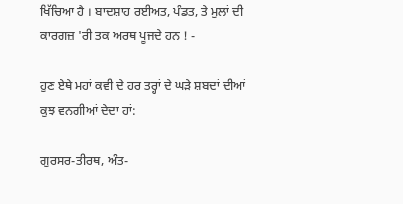ਖਿੱਚਿਆ ਹੈ । ਬਾਦਸ਼ਾਹ ਰਈਅਤ, ਪੰਡਤ, ਤੇ ਮੁਲਾਂ ਦੀ ਕਾਰਗਜ਼ 'ਰੀ ਤਕ ਅਰਥ ਪੂਜਦੇ ਹਨ ! -

ਹੁਣ ਏਥੇ ਮਹਾਂ ਕਵੀ ਦੇ ਹਰ ਤਰ੍ਹਾਂ ਦੇ ਘੜੇ ਸ਼ਬਦਾਂ ਦੀਆਂ ਕੁਝ ਵਨਗੀਆਂ ਦੇਦਾ ਹਾਂ:

ਗੁਰਸਰ-ਤੀਰਥ, ਅੰਤ-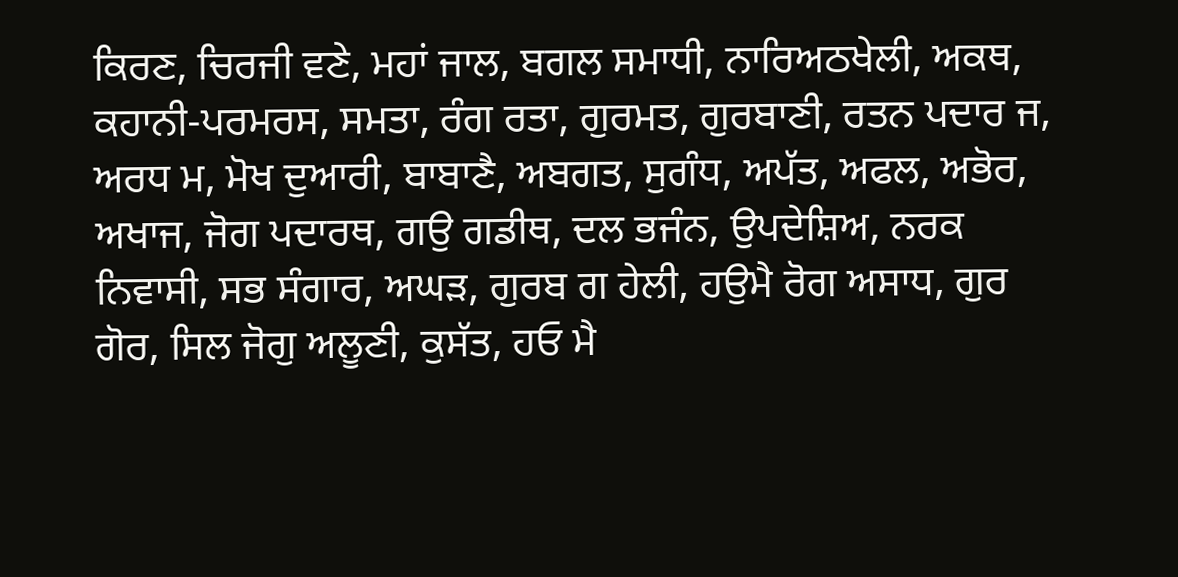ਕਿਰਣ, ਚਿਰਜੀ ਵਣੇ, ਮਹਾਂ ਜਾਲ, ਬਗਲ ਸਮਾਧੀ, ਨਾਰਿਅਠਖੇਲੀ, ਅਕਥ, ਕਹਾਨੀ-ਪਰਮਰਸ, ਸਮਤਾ, ਰੰਗ ਰਤਾ, ਗੁਰਮਤ, ਗੁਰਬਾਣੀ, ਰਤਨ ਪਦਾਰ ਜ, ਅਰਧ ਮ, ਮੋਖ ਦੁਆਰੀ, ਬਾਬਾਣੈ, ਅਬਗਤ, ਸੁਗੰਧ, ਅਪੱਤ, ਅਫਲ, ਅਭੋਰ, ਅਖਾਜ, ਜੋਗ ਪਦਾਰਥ, ਗਉ ਗਡੀਥ, ਦਲ ਭਜੰਨ, ਉਪਦੇਸ਼ਿਅ, ਨਰਕ ਨਿਵਾਸੀ, ਸਭ ਸੰਗਾਰ, ਅਘੜ, ਗੁਰਬ ਗ ਹੇਲੀ, ਹਉਮੈ ਰੋਗ ਅਸਾਧ, ਗੁਰ ਗੋਰ, ਸਿਲ ਜੋਗੁ ਅਲੂਣੀ, ਕੁਸੱਤ, ਹਓ ਮੈ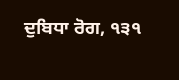ਦੁਬਿਧਾ ਰੋਗ, ੧੩੧